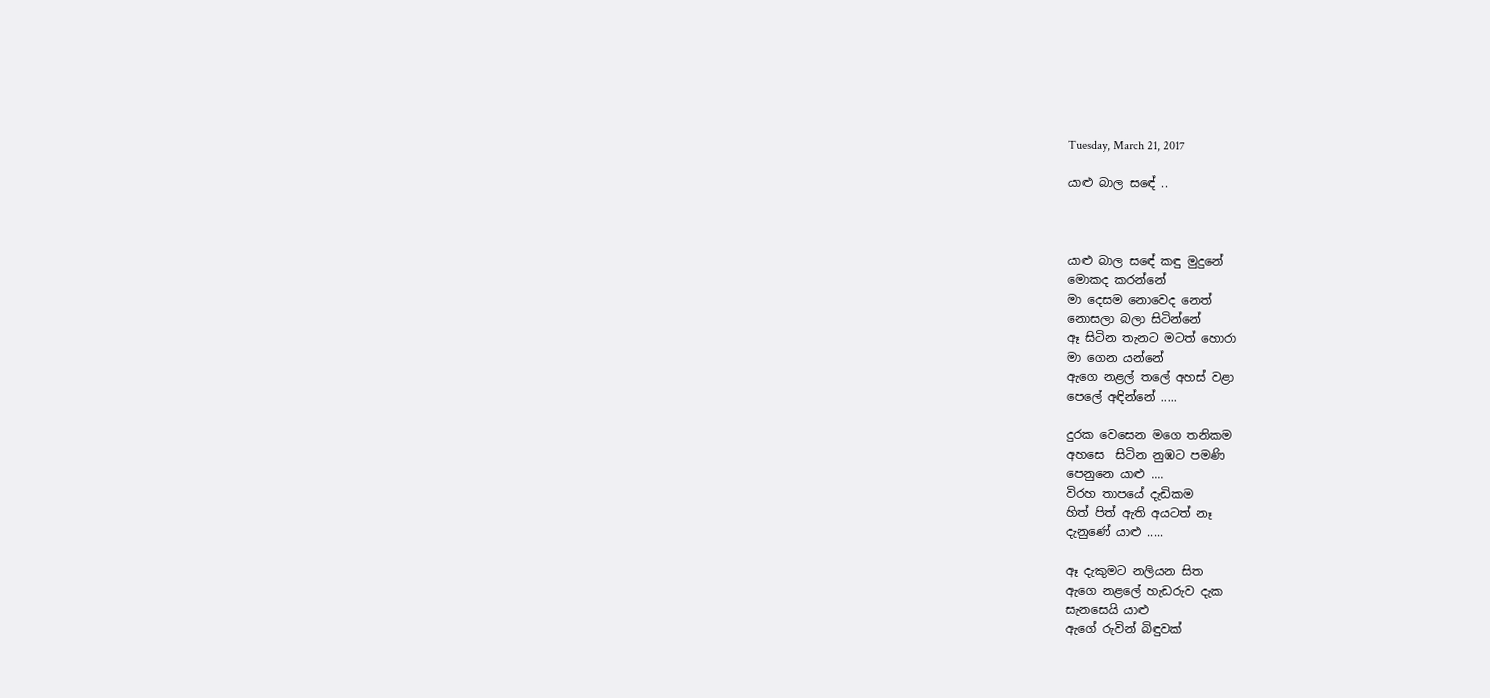Tuesday, March 21, 2017

යාළු බාල සඳේ ..



යාළු බාල සඳේ කඳු මුදුනේ
මොකද කරන්නේ
මා දෙසම නොවෙද නෙත්
නොසලා බලා සිටින්නේ
ඈ සිටින තැනට මටත් හොරා
මා ගෙන යන්නේ
ඇගෙ නළල් තලේ අහස් වළා
පෙලේ අඳින්නේ .....

දුරක වෙසෙන මගෙ තනිකම
අහසෙ  සිටින නුඹට පමණි
පෙනුනෙ යාළු ....
විරහ තාපයේ දැඩිකම
හිත් පිත් ඇති අයටත් නෑ
දැනුණේ යාළු .....

ඈ දැකුමට නලියන සිත
ඇගෙ නළලේ හැඩරුව දැක
සැනසෙයි යාළු
ඇගේ රුවින් බිඳුවක්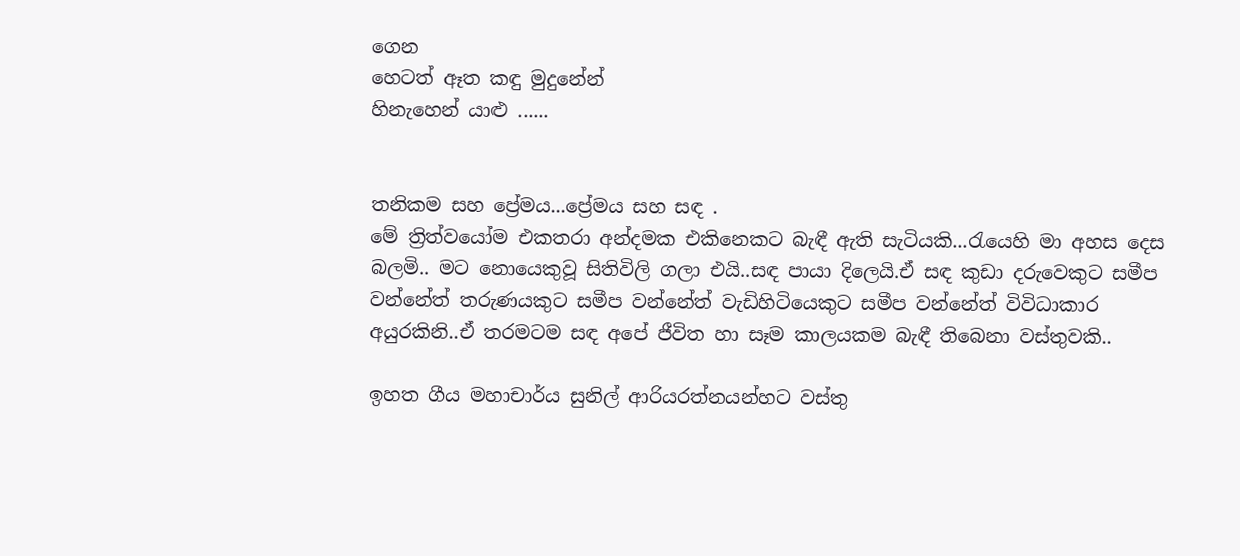ගෙන
හෙටත් ඈත කඳු මුදුනේන්
හිනැහෙන් යාළු ......


තනිකම සහ ප්‍රේමය...ප්‍රේමය සහ සඳ .
මේ ත්‍රිත්වයෝම එකතරා අන්දමක එකිනෙකට බැඳී ඇති සැටියකි...රැයෙහි මා අහස දෙස බලමි.. මට නොයෙකුවූ සිතිවිලි ගලා එයි..සඳ පායා දිලෙයි.ඒ සඳ කුඩා දරුවෙකුට සමීප වන්නේත් තරුණයකුට සමීප වන්නේත් වැඩිහිටියෙකුට සමීප වන්නේත් විවිධාකාර අයුරකිනි..ඒ තරමටම සඳ අපේ ජීවිත හා සෑම කාලයකම බැඳී තිබෙනා වස්තුවකි..

ඉහත ගීය මහාචාර්ය සුනිල් ආරියරත්නයන්හට වස්තු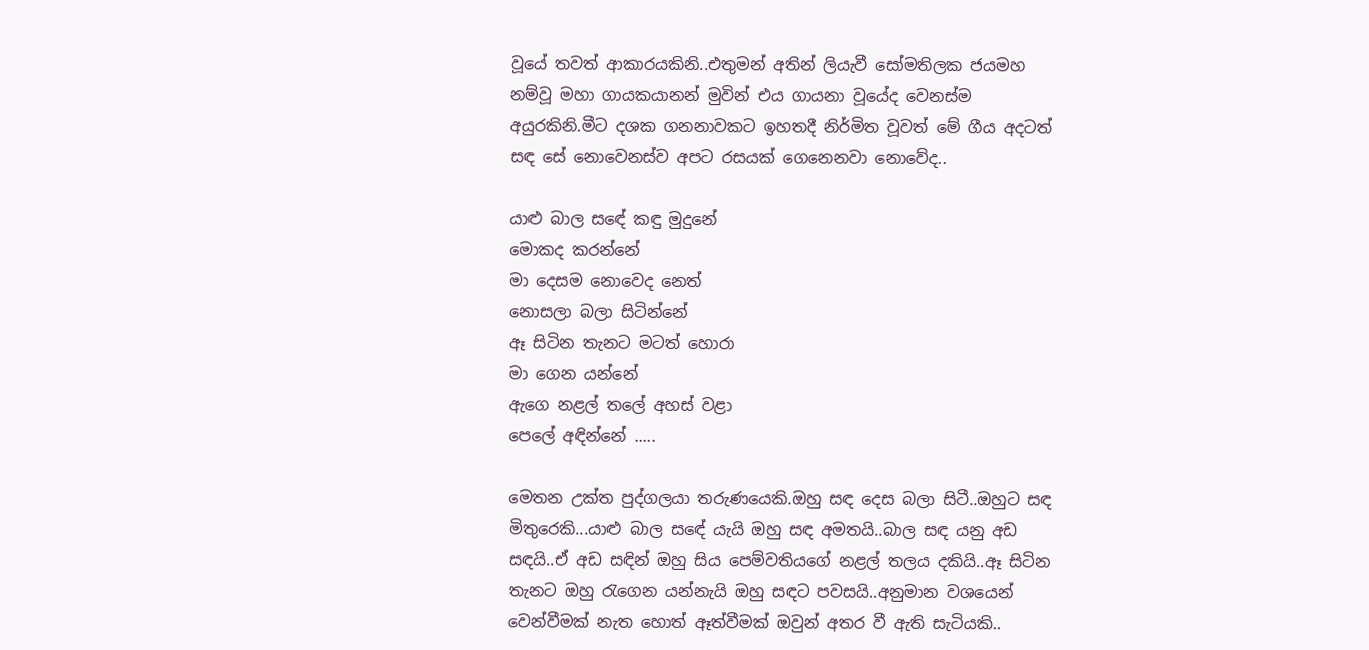වූයේ තවත් ආකාරයකිනි..එතුමන් අතින් ලියැවී සෝමතිලක ජයමහ නම්වූ මහා ගායකයානන් මුවින් එය ගායනා වූයේද වෙනස්ම අයුරකිනි.මීට දශක ගනනාවකට ඉහතදී නිර්මිත වූවත් මේ ගීය අදටත් සඳ සේ නොවෙනස්ව අපට රසයක් ගෙනෙනවා නොවේද..

යාළු බාල සඳේ කඳු මුදුනේ
මොකද කරන්නේ
මා දෙසම නොවෙද නෙත්
නොසලා බලා සිටින්නේ
ඈ සිටින තැනට මටත් හොරා
මා ගෙන යන්නේ
ඇගෙ නළල් තලේ අහස් වළා
පෙලේ අඳින්නේ .....

මෙතන උක්ත පුද්ගලයා තරුණයෙකි.ඔහු සඳ දෙස බලා සිටී..ඔහුට සඳ මිතුරෙකි...යාළු බාල සඳේ යැයි ඔහු සඳ අමතයි..බාල සඳ යනු අඩ සඳයි..ඒ අඩ සඳින් ඔහු සිය පෙම්වතියගේ නළල් තලය දකියි..ඈ සිටින තැනට ඔහු රැගෙන යන්නැයි ඔහු සඳට පවසයි..අනුමාන වශයෙන් වෙන්වීමක් නැත හොත් ඈත්වීමක් ඔවුන් අතර වී ඇති සැටියකි..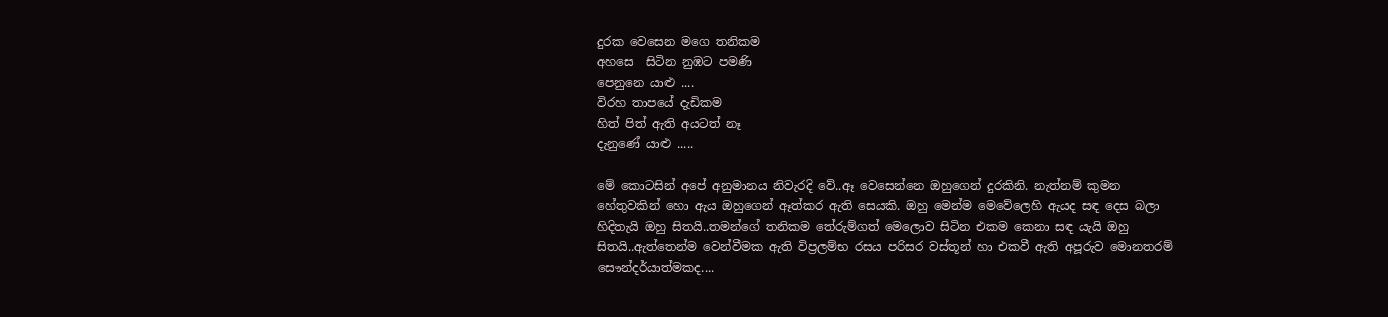දුරක වෙසෙන මගෙ තනිකම
අහසෙ  සිටින නුඹට පමණි
පෙනුනෙ යාළු ....
විරහ තාපයේ දැඩිකම
හිත් පිත් ඇති අයටත් නෑ
දැනුණේ යාළු .....

මේ කොටසින් අපේ අනුමානය නිවැරදි වේ..ඈ වෙසෙන්නෙ ඔහුගෙන් දුරකිනි. නැත්නම් කුමන හේතුවකින් හො ඇය ඔහුගෙන් ඈත්කර ඇති සෙයකි. ඔහු මෙන්ම මෙවේලෙහි ඇයද සඳ දෙස බලා හිදිතැයි ඔහු සිතයි..තමන්ගේ තනිකම තේරුම්ගත් මෙලොව සිටින එකම කෙනා සඳ යැයි ඔහු සිතයි..ඇත්තෙන්ම වෙන්වීමක ඇති විප්‍රලම්භ රසය පරිසර වස්තූන් හා එකවී ඇති අපූරුව මොනතරම්  සෞන්දර්යාත්මකද....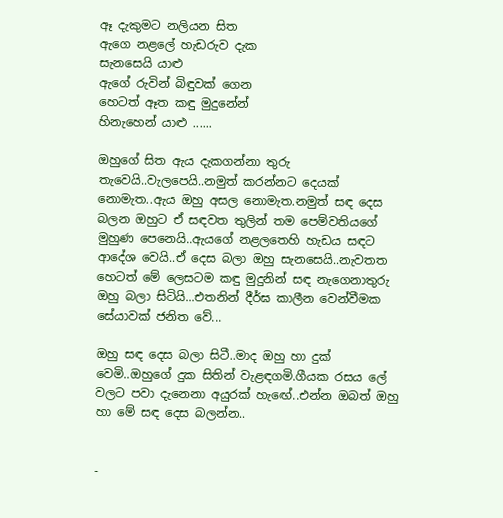ඈ දැකුමට නලියන සිත
ඇගෙ නළලේ හැඩරුව දැක
සැනසෙයි යාළු
ඇගේ රුවින් බිඳුවක් ගෙන
හෙටත් ඈත කඳු මුදුනේන්
හිනැහෙන් යාළු ......

ඔහුගේ සිත ඇය දැකගන්නා තුරු තැවෙයි..වැලපෙයි..නමුත් කරන්නට දෙයක් නොමැත..ඇය ඔහු අසල නොමැත.නමුත් සඳ දෙස බලන ඔහුට ඒ සඳවත තුලින් තම පෙම්වතියගේ මුහුණ පෙනෙයි..ඇයගේ නළලතෙහි හැඩය සඳට ආදේශ වෙයි..ඒ දෙස බලා ඔහු සැනසෙයි..නැවතත හෙටත් මේ ලෙසටම කඳු මුදුනින් සඳ නැගෙනාතුරු ඔහු බලා සිටියි...එතනින් දීර්ඝ කාලීන වෙන්වීමක සේයාවක් ජනිත වේ...

ඔහු සඳ දෙස බලා සිටී..මාද ඔහු හා දුක් වෙමි..ඔහුගේ දුක සිතින් වැළඳගමි.ගීයක රසය ලේ වලට පවා දැනෙනා අයුරක් හැඟේ..එන්න ඔබත් ඔහු හා මේ සඳ දෙස බලන්න..


-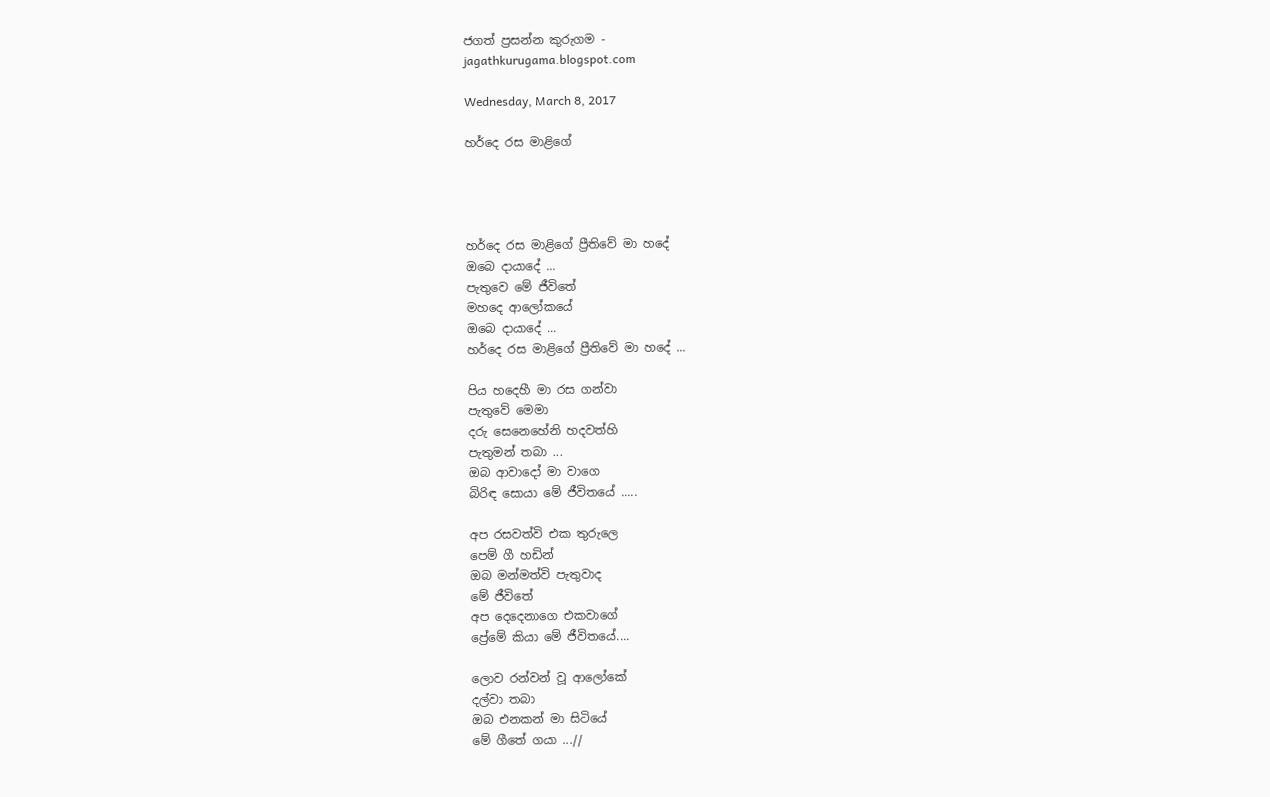ජගත් ප්‍රසන්න කුරුගම -
jagathkurugama.blogspot.com

Wednesday, March 8, 2017

හර්දෙ රස මාළිගේ




හර්දෙ රස මාළිගේ ප්‍රීතිවේ මා හදේ
ඔබෙ දායාදේ ...
පැතුවෙ මේ ජීවිතේ
මහදෙ ආලෝකයේ
ඔබෙ දායාදේ ...
හර්දෙ රස මාළිගේ ප්‍රීතිවේ මා හදේ ...

පිය හදෙහී මා රස ගන්වා
පැතුවේ මෙමා
දරු සෙනෙහේනි හදවත්හි
පැතුමන් තබා ...
ඔබ ආවාදෝ මා වාගෙ
බිරිඳ සොයා මේ ජීවිතයේ .....

අප රසවත්වි එක තුරුලෙ
පෙම් ගී හඩින්
ඔබ මන්මත්වි පැතුවාද
මේ ජීවිතේ
අප දෙදෙනාගෙ එකවාගේ
ප්‍රේමේ කියා මේ ජීවිතයේ....

ලොව රන්වන් වූ ආලෝකේ
දල්වා තබා
ඔබ එනකන් මා සිටියේ
මේ ගීතේ ගයා ...//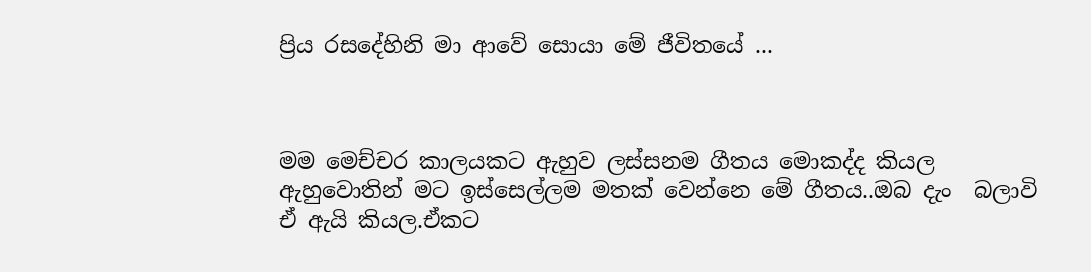ප්‍රිය රසදේහිනි මා ආවේ සොයා මේ ජීවිතයේ ...



මම මෙච්චර කාලයකට ඇහුව ලස්සනම ගීතය මොකද්ද කියල ඇහුවොතින් මට ඉස්සෙල්ලම මතක් වෙන්නෙ මේ ගීතය..ඔබ දැං  බලාවි ඒ ඇයි කියල.ඒකට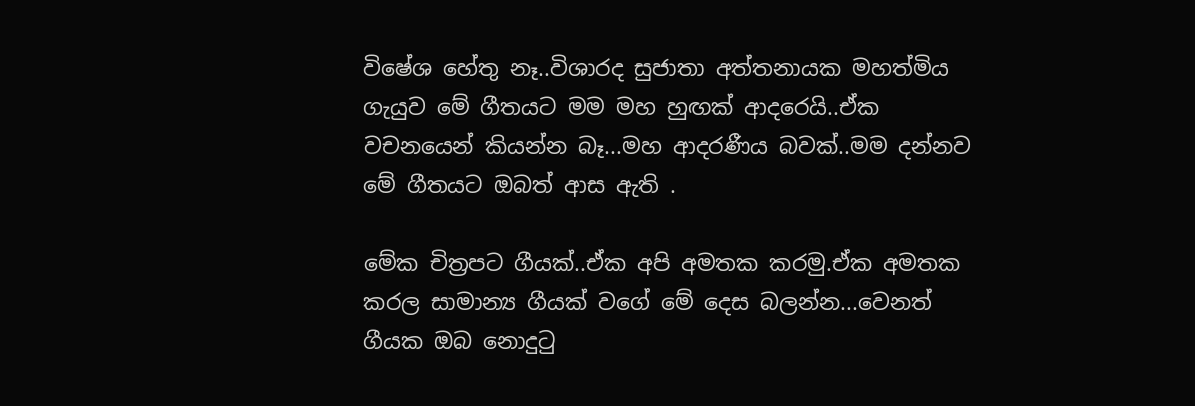විෂේශ හේතු නෑ..විශාරද සුජාතා අත්තනායක මහත්මිය ගැයුව මේ ගීතයට මම මහ හුඟක් ආදරෙයි..ඒක වචනයෙන් කියන්න බෑ...මහ ආදරණීය බවක්..මම දන්නව මේ ගීතයට ඔබත් ආස ඇති .

මේක චිත්‍රපට ගීයක්..ඒක අපි අමතක කරමු.ඒක අමතක කරල සාමාන්‍ය ගීයක් වගේ මේ දෙස බලන්න...වෙනත් ගීයක ඔබ නොදුටු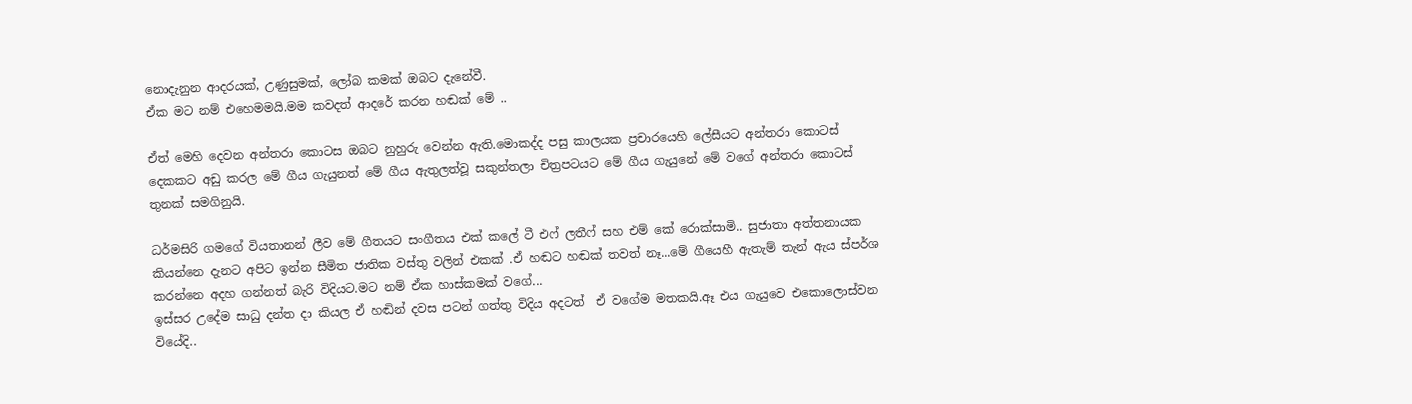නොදැනුන ආදරයක්, උණුසුමක්, ලෝබ කමක් ඔබට දැනේවී.
ඒක මට නම් එහෙමමයි.මම කවදත් ආදරේ කරන හඬක් මේ ..

ඒත් මෙහි දෙවන අන්තරා කොටස ඔබට නුහුරු වෙන්න ඇති.මොකද්ද පසු කාලයක ප්‍රචාරයෙහි ලේසීයට අන්තරා කොටස් දෙකකට අඩු කරල මේ ගීය ගැයුනත් මේ ගීය ඇතුලත්වූ සකුන්තලා චිත්‍රපටයට මේ ගීය ගැයුනේ මේ වගේ අන්තරා කොටස් තුනක් සමගිනුයි.

ධර්මසිරි ගමගේ වියතානන් ලීව මේ ගීතයට සංගීතය එක් කලේ ටී එෆ් ලතීෆ් සහ එම් කේ රොක්සාමි.. සුජාතා අත්තනායක කියන්නෙ දැනට අපිට ඉන්න සීමිත ජාතික වස්තු වලින් එකක් .ඒ හඬට හඬක් තවත් නෑ...මේ ගීයෙහී ඇතැම් තැන් ඇය ස්පර්ශ කරන්නෙ අදහ ගන්නත් බැරි විදියට.මට නම් ඒක හාස්කමක් වගේ...
ඉස්සර උදේම සාධු දන්ත දා කියල ඒ හඬින් දවස පටන් ගත්තු විදිය අදටත්  ඒ වගේම මතකයි.ඈ එය ගැයුවෙ එකොලොස්වන වියේදි..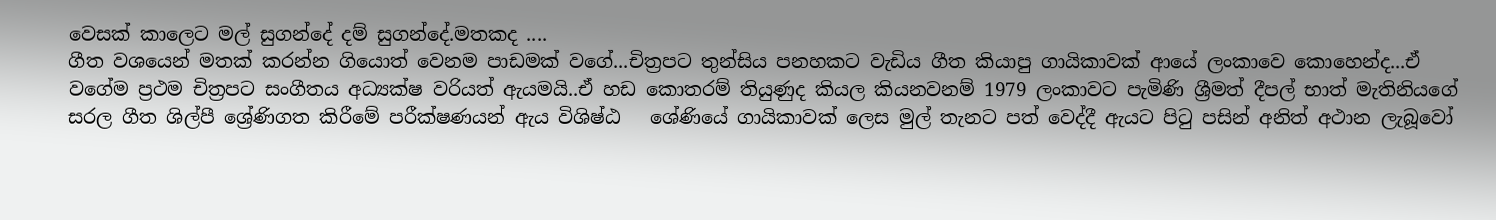වෙසක් කාලෙට මල් සුගන්දේ දම් සුගන්දේ.මතකද ....
ගීත වශයෙන් මතක් කරන්න ගියොත් වෙනම පාඩමක් වගේ...චිත්‍රපට තුන්සිය පනහකට වැඩිය ගීත කියාපු ගායිකාවක් ආයේ ලංකාවෙ කොහෙන්ද...ඒ වගේම ප්‍රථම චිත්‍රපට සංගීතය අධ්‍යක්ෂ වරියත් ඇයමයි..ඒ හඩ කොතරම් තියුණුද කියල කියනවනම් 1979 ලංකාවට පැමිණි ශ්‍රීමත් දීපල් භාත් මැතිනියගේ සරල ගීත ශිල්පී ශ්‍රේණිගත කිරීමේ පරීක්ෂණයන් ඇය විශිෂ්ඨ   ශේණියේ ගායිකාවක් ලෙස මුල් තැනට පත් වෙද්දී ඇයට පිටු පසින් අනිත් අථාන ලැබූවෝ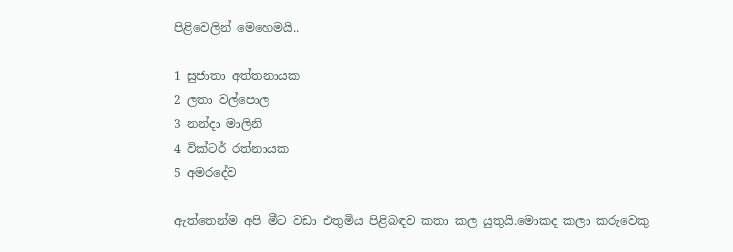පිළිවෙලින් මෙහෙමයි..

1 සුජාතා අත්තනායක
2 ලතා වල්පොල
3 නන්දා මාලිනි
4 වික්ටර් රත්නායක
5 අමරදේව

ඇත්තෙන්ම අපි මීට වඩා එතුමිය පිළිබඳව කතා කල යුතුයි.මොකද කලා කරුවෙකු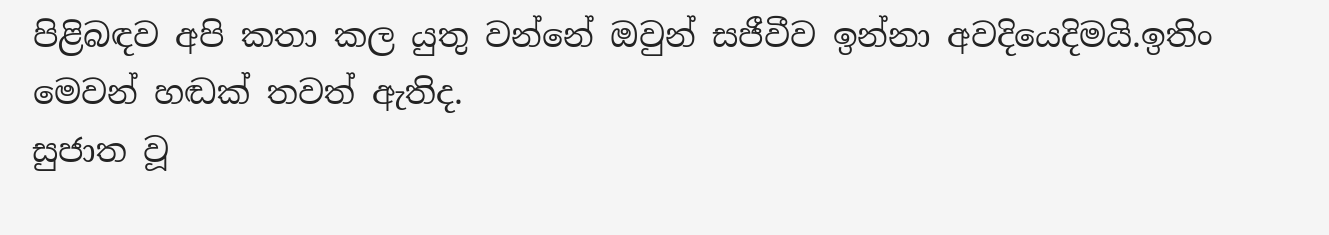පිළිබඳව අපි කතා කල යුතු වන්නේ ඔවුන් සජීවීව ඉන්නා අවදියෙදිමයි.ඉතිං මෙවන් හඬක් තවත් ඇතිද.
සුජාත වූ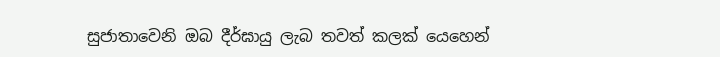සුජාතාවෙනි ඔබ දීර්ඝායු ලැබ තවත් කලක් යෙහෙන්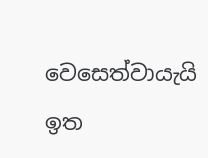වෙසෙත්වායැයි ඉත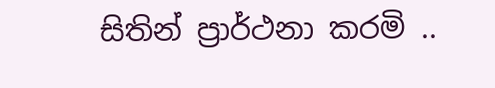සිතින් ප්‍රාර්ථනා කරමි ..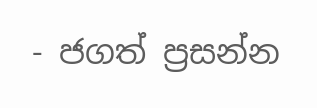- ජගත් ප්‍රසන්න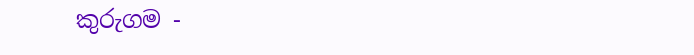කුරුගම -